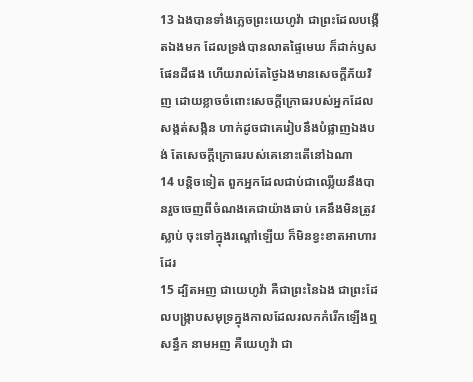13 ឯងបានទាំងភ្លេចព្រះយេហូវ៉ា ជាព្រះដែលបង្កើតឯងមក ដែលទ្រង់បានលាតផ្ទៃមេឃ ក៏ដាក់ឫសផែនដីផង ហើយរាល់តែថ្ងៃឯងមានសេចក្ដីភ័យវិញ ដោយខ្លាចចំពោះសេចក្ដីក្រោធរបស់អ្នកដែលសង្កត់សង្កិន ហាក់ដូចជាគេរៀបនឹងបំផ្លាញឯងបង់ តែសេចក្ដីក្រោធរបស់គេនោះតើនៅឯណា
14 បន្តិចទៀត ពួកអ្នកដែលជាប់ជាឈ្លើយនឹងបានរួចចេញពីចំណងគេជាយ៉ាងឆាប់ គេនឹងមិនត្រូវស្លាប់ ចុះទៅក្នុងរណ្តៅឡើយ ក៏មិនខ្វះខាតអាហារដែរ
15 ដ្បិតអញ ជាយេហូវ៉ា គឺជាព្រះនៃឯង ជាព្រះដែលបង្ក្រាបសមុទ្រក្នុងកាលដែលរលកកំរើកឡើងឮសន្ធឹក នាមអញ គឺយេហូវ៉ា ជា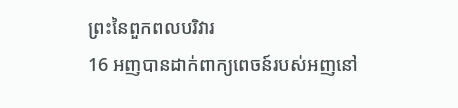ព្រះនៃពួកពលបរិវារ
16 អញបានដាក់ពាក្យពេចន៍របស់អញនៅ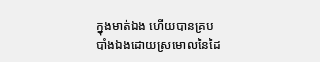ក្នុងមាត់ឯង ហើយបានគ្របបាំងឯងដោយស្រមោលនៃដៃ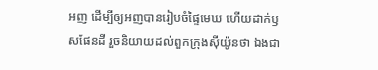អញ ដើម្បីឲ្យអញបានរៀបចំផ្ទៃមេឃ ហើយដាក់ឫសផែនដី រួចនិយាយដល់ពួកក្រុងស៊ីយ៉ូនថា ឯងជា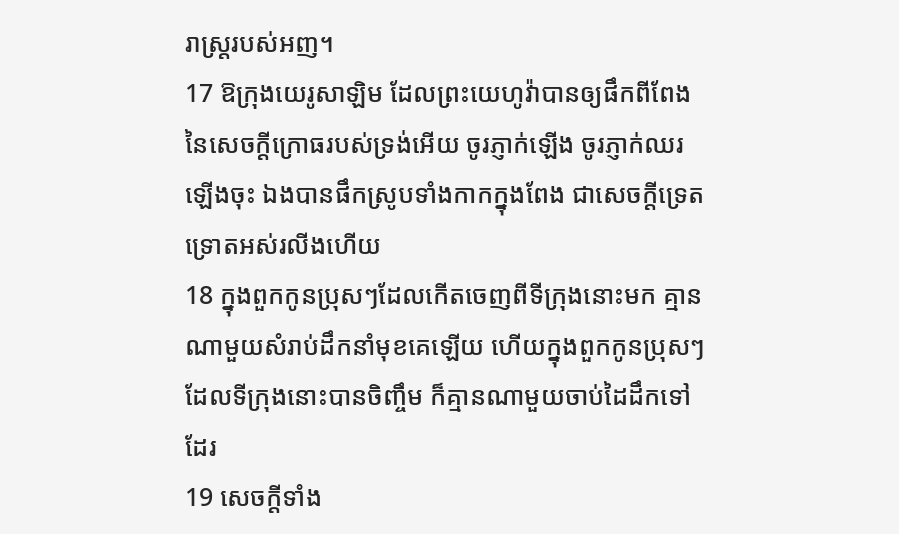រាស្ត្ររបស់អញ។
17 ឱក្រុងយេរូសាឡិម ដែលព្រះយេហូវ៉ាបានឲ្យផឹកពីពែងនៃសេចក្ដីក្រោធរបស់ទ្រង់អើយ ចូរភ្ញាក់ឡើង ចូរភ្ញាក់ឈរឡើងចុះ ឯងបានផឹកស្រូបទាំងកាកក្នុងពែង ជាសេចក្ដីទ្រេតទ្រោតអស់រលីងហើយ
18 ក្នុងពួកកូនប្រុសៗដែលកើតចេញពីទីក្រុងនោះមក គ្មានណាមួយសំរាប់ដឹកនាំមុខគេឡើយ ហើយក្នុងពួកកូនប្រុសៗដែលទីក្រុងនោះបានចិញ្ចឹម ក៏គ្មានណាមួយចាប់ដៃដឹកទៅដែរ
19 សេចក្ដីទាំង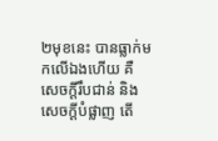២មុខនេះ បានធ្លាក់មកលើឯងហើយ គឺសេចក្ដីរឹបជាន់ និងសេចក្ដីបំផ្លាញ តើ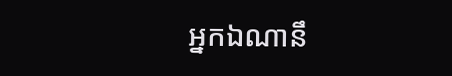អ្នកឯណានឹ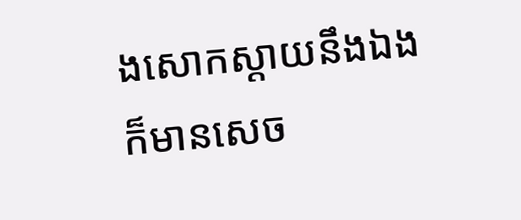ងសោកស្តាយនឹងឯង ក៏មានសេច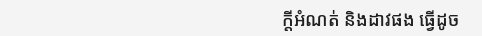ក្ដីអំណត់ និងដាវផង ធ្វើដូច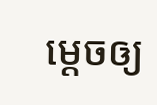ម្តេចឲ្យ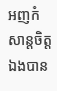អញកំសាន្តចិត្តឯងបាន